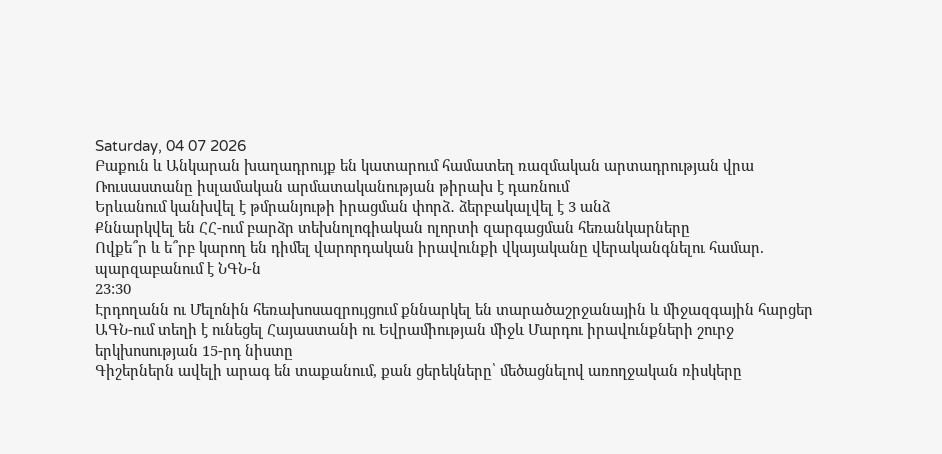Saturday, 04 07 2026
Բաքուն և Անկարան խաղադրույք են կատարում համատեղ ռազմական արտադրության վրա
Ռուսաստանը իսլամական արմատականության թիրախ է դառնում
Երևանում կանխվել է թմրանյութի իրացման փորձ․ ձերբակալվել է 3 անձ
Քննարկվել են ՀՀ-ում բարձր տեխնոլոգիական ոլորտի զարգացման հեռանկարները
Ովքե՞ր և ե՞րբ կարող են դիմել վարորդական իրավունքի վկայականը վերականգնելու համար. պարզաբանում է ՆԳՆ-ն
23:30
Էրդողանն ու Մելոնին հեռախոսազրույցում քննարկել են տարածաշրջանային և միջազգային հարցեր
ԱԳՆ-ում տեղի է ունեցել Հայաստանի ու Եվրամիության միջև Մարդու իրավունքների շուրջ երկխոսության 15-րդ նիստը
Գիշերներն ավելի արագ են տաքանում, քան ցերեկները՝ մեծացնելով առողջական ռիսկերը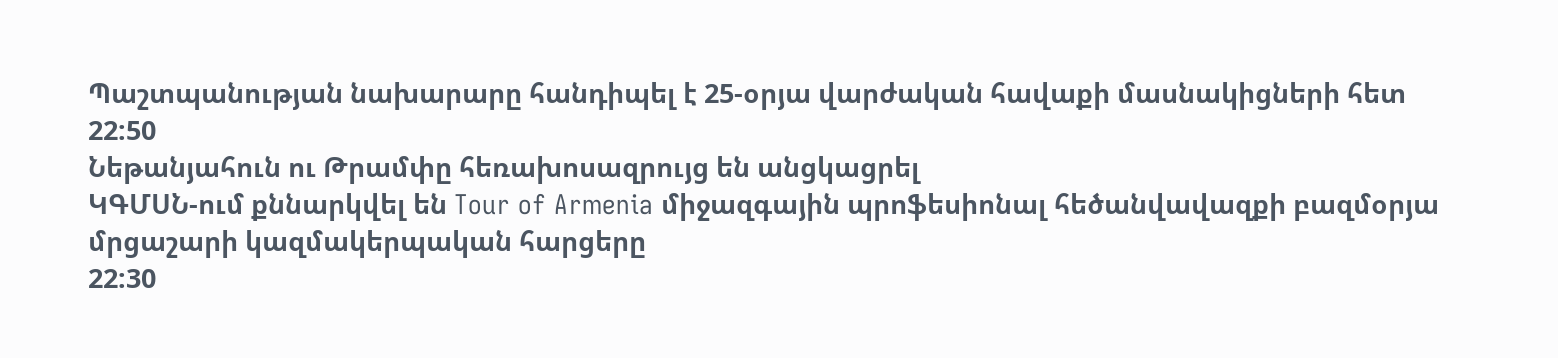Պաշտպանության նախարարը հանդիպել է 25-օրյա վարժական հավաքի մասնակիցների հետ
22:50
Նեթանյահուն ու Թրամփը հեռախոսազրույց են անցկացրել
ԿԳՄՍՆ-ում քննարկվել են Tour of Armenia միջազգային պրոֆեսիոնալ հեծանվավազքի բազմօրյա մրցաշարի կազմակերպական հարցերը
22:30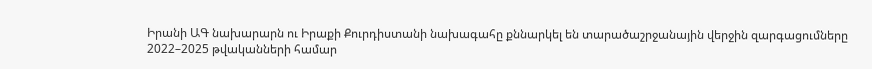Իրանի ԱԳ նախարարն ու Իրաքի Քուրդիստանի նախագահը քննարկել են տարածաշրջանային վերջին զարգացումները
2022–2025 թվականների համար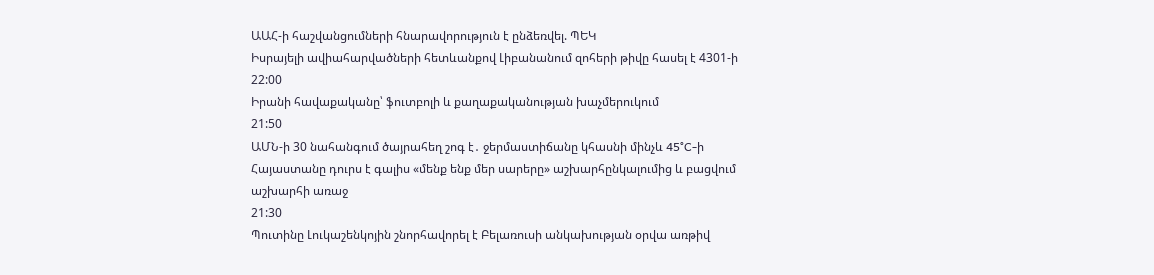ԱԱՀ-ի հաշվանցումների հնարավորություն է ընձեռվել. ՊԵԿ
Իսրայելի ավիահարվածների հետևանքով Լիբանանում զոհերի թիվը հասել է 4301-ի
22:00
Իրանի հավաքականը՝ ֆուտբոլի և քաղաքականության խաչմերուկում
21:50
ԱՄՆ-ի 30 նահանգում ծայրահեղ շոգ է․ ջերմաստիճանը կհասնի մինչև 45°C-ի
Հայաստանը դուրս է գալիս «մենք ենք մեր սարերը» աշխարհընկալումից և բացվում աշխարհի առաջ
21:30
Պուտինը Լուկաշենկոյին շնորհավորել է Բելառուսի անկախության օրվա առթիվ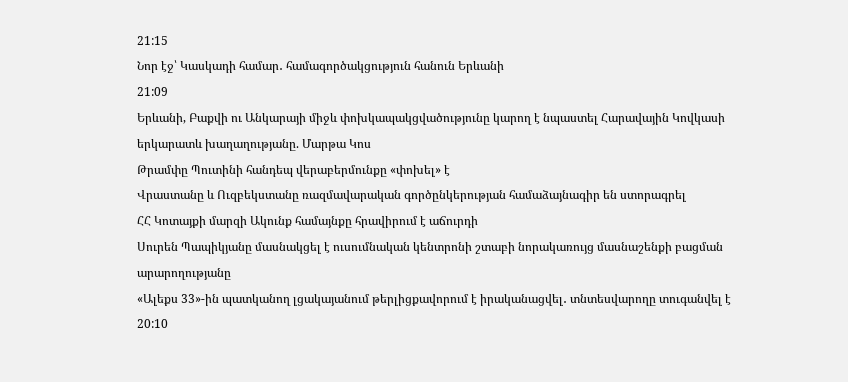21:15
Նոր էջ՝ Կասկադի համար․ համագործակցություն հանուն Երևանի
21:09
Երևանի, Բաքվի ու Անկարայի միջև փոխկապակցվածությունը կարող է նպաստել Հարավային Կովկասի երկարատև խաղաղությանը. Մարթա Կոս
Թրամփը Պուտինի հանդեպ վերաբերմունքը «փոխել» է
Վրաստանը և Ուզբեկստանը ռազմավարական գործընկերության համաձայնագիր են ստորագրել
ՀՀ Կոտայքի մարզի Ակունք համայնքը հրավիրում է աճուրդի
Սուրեն Պապիկյանը մասնակցել է ուսումնական կենտրոնի շտաբի նորակառույց մասնաշենքի բացման արարողությանը
«Ալեքս 33»-ին պատկանող լցակայանում թերլիցքավորում է իրականացվել․ տնտեսվարողը տուգանվել է
20:10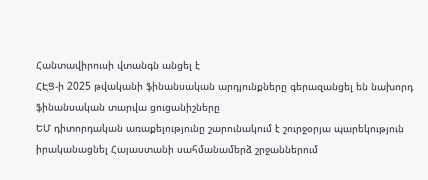Հանտավիրուսի վտանգն անցել է
ՀԷՑ-ի 2025 թվականի ֆինանսական արդյունքները գերազանցել են նախորդ ֆինանսական տարվա ցուցանիշները
ԵՄ դիտորդական առաքելությունը շարունակում է շուրջօրյա պարեկություն իրականացնել Հայաստանի սահմանամերձ շրջաններում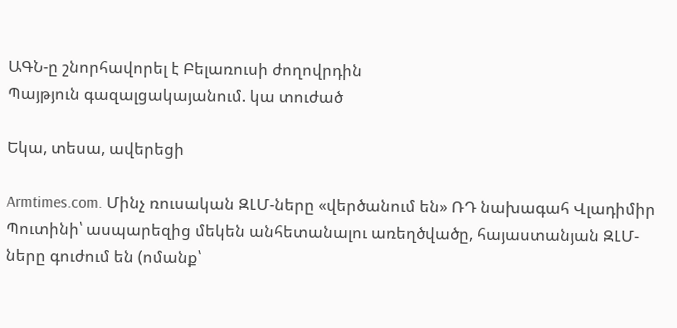ԱԳՆ-ը շնորհավորել է Բելառուսի ժողովրդին
Պայթյուն գազալցակայանում. կա տուժած

Եկա, տեսա, ավերեցի

Armtimes.com. Մինչ ռուսական ԶԼՄ-ները «վերծանում են» ՌԴ նախագահ Վլադիմիր Պուտինի՝ ասպարեզից մեկեն անհետանալու առեղծվածը, հայաստանյան ԶԼՄ-ները գուժում են (ոմանք՝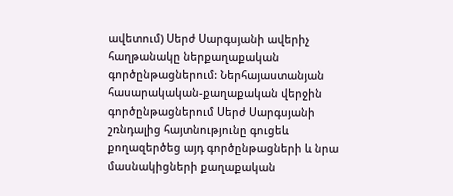ավետում) Սերժ Սարգսյանի ավերիչ հաղթանակը ներքաղաքական գործընթացներում: Ներհայաստանյան հասարակական-քաղաքական վերջին գործընթացներում Սերժ Սարգսյանի շռնդալից հայտնությունը գուցեև քողազերծեց այդ գործընթացների և նրա մասնակիցների քաղաքական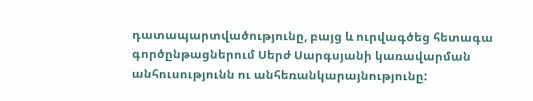դատապարտվածությունը, բայց և ուրվագծեց հետագա գործընթացներում Սերժ Սարգսյանի կառավարման անհուսությունն ու անհեռանկարայնությունը: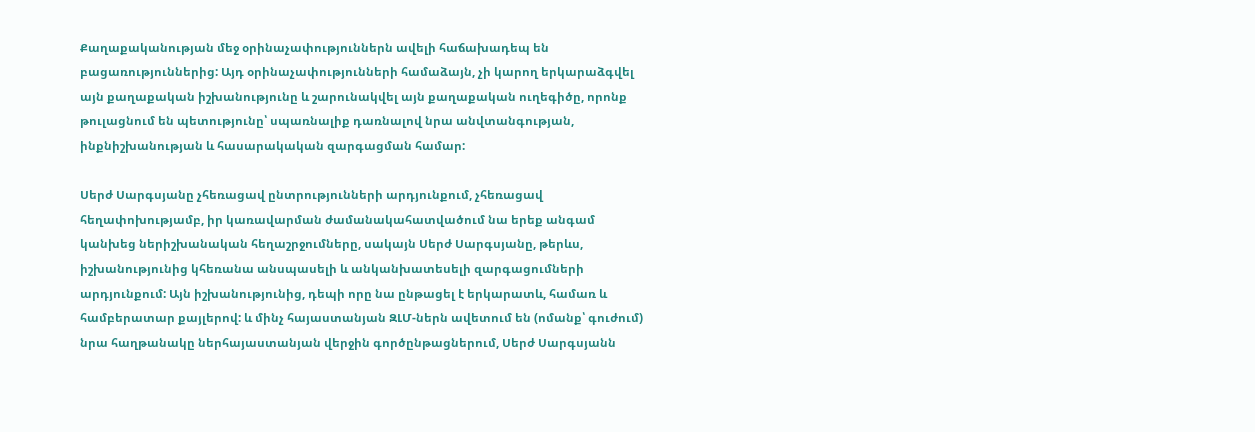Քաղաքականության մեջ օրինաչափություններն ավելի հաճախադեպ են բացառություններից: Այդ օրինաչափությունների համաձայն, չի կարող երկարաձգվել այն քաղաքական իշխանությունը և շարունակվել այն քաղաքական ուղեգիծը, որոնք թուլացնում են պետությունը՝ սպառնալիք դառնալով նրա անվտանգության, ինքնիշխանության և հասարակական զարգացման համար:

Սերժ Սարգսյանը չհեռացավ ընտրությունների արդյունքում, չհեռացավ հեղափոխությամբ, իր կառավարման ժամանակահատվածում նա երեք անգամ կանխեց ներիշխանական հեղաշրջումները, սակայն Սերժ Սարգսյանը, թերևս, իշխանությունից կհեռանա անսպասելի և անկանխատեսելի զարգացումների արդյունքում: Այն իշխանությունից, դեպի որը նա ընթացել է երկարատև, համառ և համբերատար քայլերով: և մինչ հայաստանյան ԶԼՄ-ներն ավետում են (ոմանք՝ գուժում) նրա հաղթանակը ներհայաստանյան վերջին գործընթացներում, Սերժ Սարգսյանն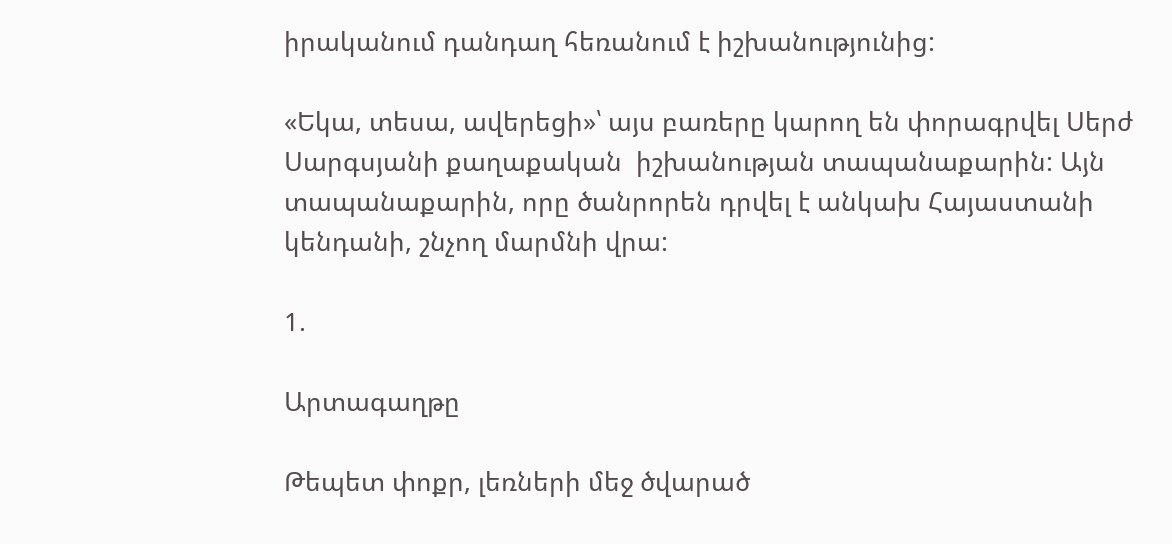իրականում դանդաղ հեռանում է իշխանությունից:

«Եկա, տեսա, ավերեցի»՝ այս բառերը կարող են փորագրվել Սերժ Սարգսյանի քաղաքական  իշխանության տապանաքարին: Այն տապանաքարին, որը ծանրորեն դրվել է անկախ Հայաստանի կենդանի, շնչող մարմնի վրա:

1.

Արտագաղթը

Թեպետ փոքր, լեռների մեջ ծվարած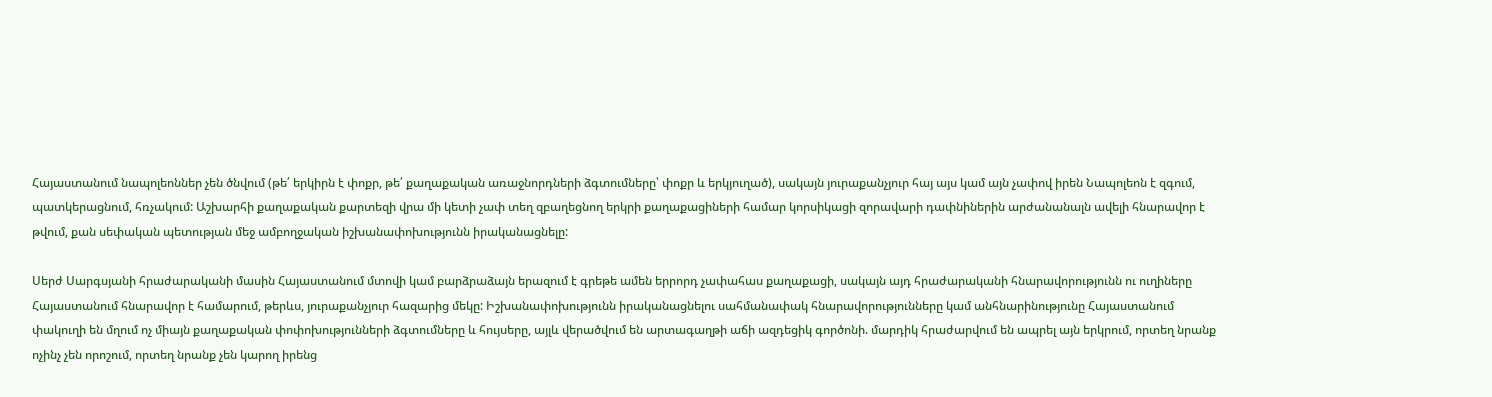Հայաստանում նապոլեոններ չեն ծնվում (թե՛ երկիրն է փոքր, թե՛ քաղաքական առաջնորդների ձգտումները՝ փոքր և երկյուղած), սակայն յուրաքանչյուր հայ այս կամ այն չափով իրեն Նապոլեոն է զգում, պատկերացնում, հռչակում: Աշխարհի քաղաքական քարտեզի վրա մի կետի չափ տեղ զբաղեցնող երկրի քաղաքացիների համար կորսիկացի զորավարի դափնիներին արժանանալն ավելի հնարավոր է թվում, քան սեփական պետության մեջ ամբողջական իշխանափոխությունն իրականացնելը:

Սերժ Սարգսյանի հրաժարականի մասին Հայաստանում մտովի կամ բարձրաձայն երազում է գրեթե ամեն երրորդ չափահաս քաղաքացի, սակայն այդ հրաժարականի հնարավորությունն ու ուղիները Հայաստանում հնարավոր է համարում, թերևս, յուրաքանչյուր հազարից մեկը: Իշխանափոխությունն իրականացնելու սահմանափակ հնարավորությունները կամ անհնարինությունը Հայաստանում փակուղի են մղում ոչ միայն քաղաքական փոփոխությունների ձգտումները և հույսերը, այլև վերածվում են արտագաղթի աճի ազդեցիկ գործոնի. մարդիկ հրաժարվում են ապրել այն երկրում, որտեղ նրանք ոչինչ չեն որոշում, որտեղ նրանք չեն կարող իրենց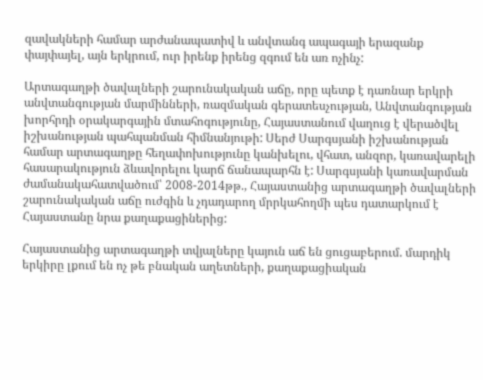զավակների համար արժանապատիվ և անվտանգ ապագայի երազանք փայփայել, այն երկրում, ուր իրենք իրենց զգում են առ ոչինչ:

Արտագաղթի ծավալների շարունակական աճը, որը պետք է դառնար երկրի անվտանգության մարմինների, ռազմական գերատեսչության, Անվտանգության խորհրդի օրակարգային մտահոգությունը, Հայաստանում վաղուց է վերածվել իշխանության պահպանման հիմնանյութի: Սերժ Սարգսյանի իշխանության համար արտագաղթը հեղափոխությունը կանխելու, վհատ, անզոր, կառավարելի հասարակություն ձևավորելու կարճ ճանապարհն է: Սարգսյանի կառավարման ժամանակահատվածում՝ 2008-2014թթ., Հայաստանից արտագաղթի ծավալների շարունակական աճը ուժգին և չդադարող մրրկահողմի պես դատարկում է Հայաստանը նրա քաղաքացիներից:

Հայաստանից արտագաղթի տվյալները կայուն աճ են ցուցաբերում. մարդիկ երկիրը լքում են ոչ թե բնական աղետների, քաղաքացիական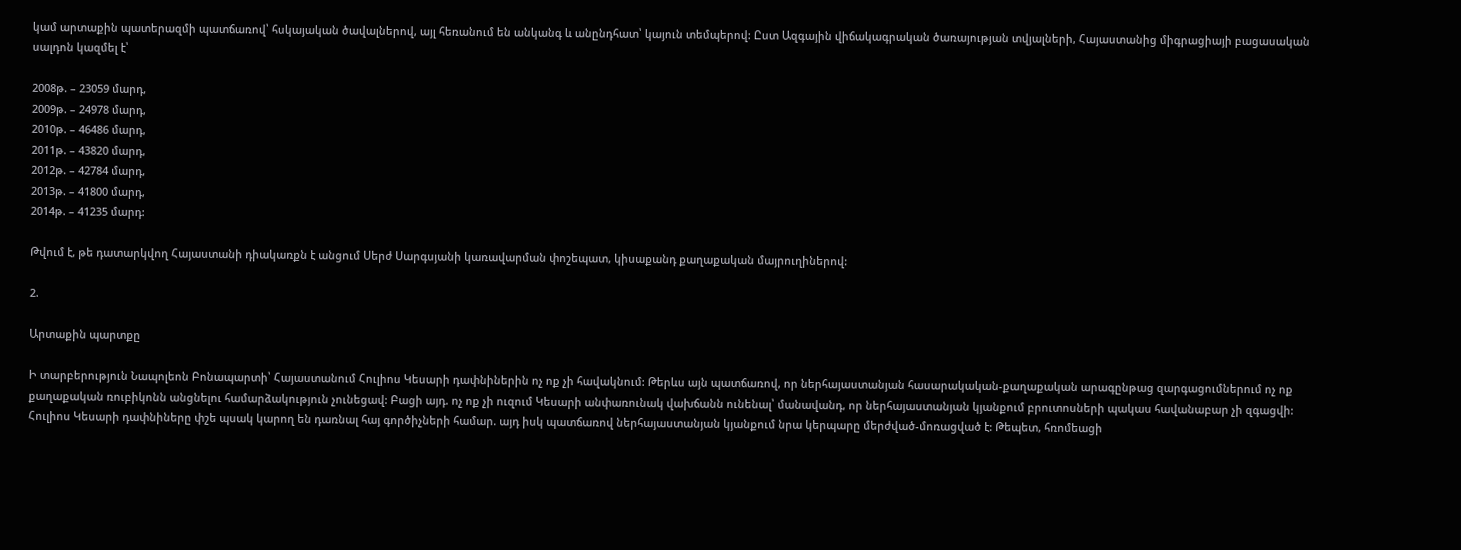կամ արտաքին պատերազմի պատճառով՝ հսկայական ծավալներով, այլ հեռանում են անկանգ և անընդհատ՝ կայուն տեմպերով: Ըստ Ազգային վիճակագրական ծառայության տվյալների, Հայաստանից միգրացիայի բացասական սալդոն կազմել է՝

2008թ. – 23059 մարդ,
2009թ. – 24978 մարդ,
2010թ. – 46486 մարդ,
2011թ. – 43820 մարդ,
2012թ. – 42784 մարդ,
2013թ. – 41800 մարդ,
2014թ. – 41235 մարդ:

Թվում է, թե դատարկվող Հայաստանի դիակառքն է անցում Սերժ Սարգսյանի կառավարման փոշեպատ, կիսաքանդ քաղաքական մայրուղիներով:

2.

Արտաքին պարտքը

Ի տարբերություն Նապոլեոն Բոնապարտի՝ Հայաստանում Հուլիոս Կեսարի դափնիներին ոչ ոք չի հավակնում: Թերևս այն պատճառով, որ ներհայաստանյան հասարակական-քաղաքական արագընթաց զարգացումներում ոչ ոք քաղաքական ռուբիկոնն անցնելու համարձակություն չունեցավ: Բացի այդ. ոչ ոք չի ուզում Կեսարի անփառունակ վախճանն ունենալ՝ մանավանդ, որ ներհայաստանյան կյանքում բրուտոսների պակաս հավանաբար չի զգացվի: Հուլիոս Կեսարի դափնիները փշե պսակ կարող են դառնալ հայ գործիչների համար. այդ իսկ պատճառով ներհայաստանյան կյանքում նրա կերպարը մերժված-մոռացված է: Թեպետ, հռոմեացի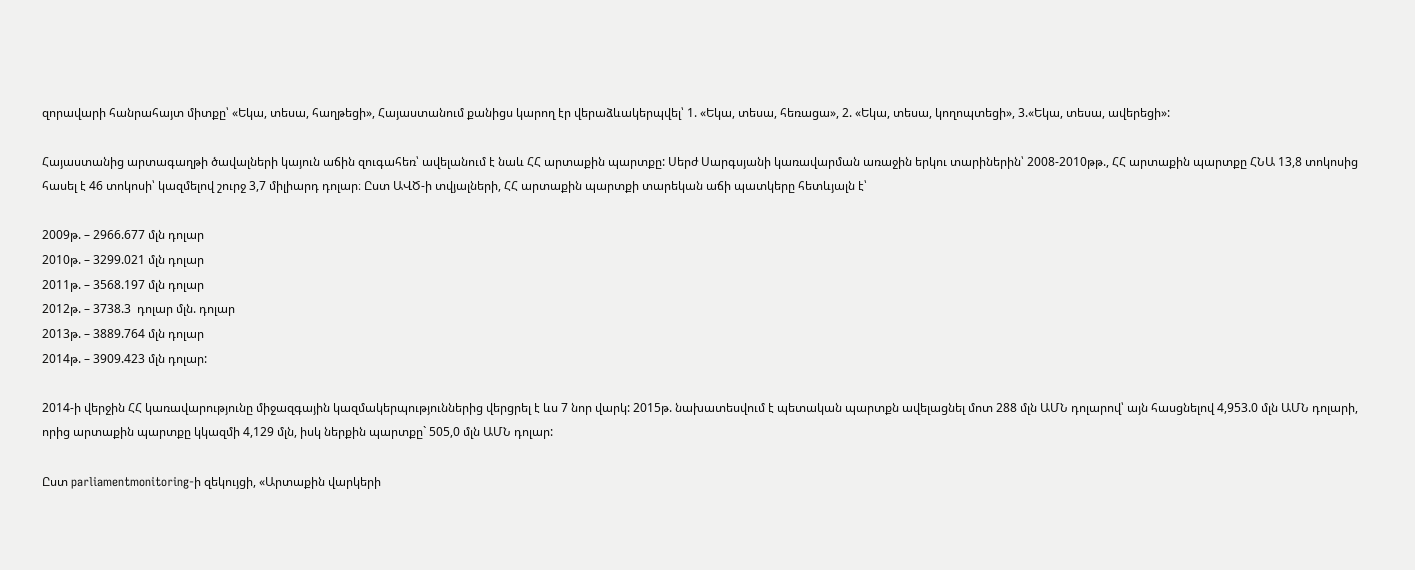զորավարի հանրահայտ միտքը՝ «Եկա, տեսա, հաղթեցի», Հայաստանում քանիցս կարող էր վերաձևակերպվել՝ 1. «Եկա, տեսա, հեռացա», 2. «Եկա, տեսա, կողոպտեցի», 3.«Եկա, տեսա, ավերեցի»:

Հայաստանից արտագաղթի ծավալների կայուն աճին զուգահեռ՝ ավելանում է նաև ՀՀ արտաքին պարտքը: Սերժ Սարգսյանի կառավարման առաջին երկու տարիներին՝ 2008-2010թթ., ՀՀ արտաքին պարտքը ՀՆԱ 13,8 տոկոսից հասել է 46 տոկոսի՝ կազմելով շուրջ 3,7 միլիարդ դոլար։ Ըստ ԱՎԾ-ի տվյալների, ՀՀ արտաքին պարտքի տարեկան աճի պատկերը հետևյալն է՝

2009թ. – 2966.677 մլն դոլար
2010թ. – 3299.021 մլն դոլար
2011թ. – 3568.197 մլն դոլար
2012թ. – 3738.3  դոլար մլն. դոլար
2013թ. – 3889.764 մլն դոլար
2014թ. – 3909.423 մլն դոլար:

2014-ի վերջին ՀՀ կառավարությունը միջազգային կազմակերպություններից վերցրել է ևս 7 նոր վարկ: 2015թ. նախատեսվում է պետական պարտքն ավելացնել մոտ 288 մլն ԱՄՆ դոլարով՝ այն հասցնելով 4,953.0 մլն ԱՄՆ դոլարի, որից արտաքին պարտքը կկազմի 4,129 մլն, իսկ ներքին պարտքը` 505,0 մլն ԱՄՆ դոլար:

Ըստ parliamentmonitoring-ի զեկույցի, «Արտաքին վարկերի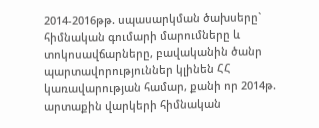2014-2016թթ. սպասարկման ծախսերը` հիմնական գումարի մարումները և տոկոսավճարները, բավականին ծանր պարտավորություններ կլինեն ՀՀ կառավարության համար, քանի որ 2014թ. արտաքին վարկերի հիմնական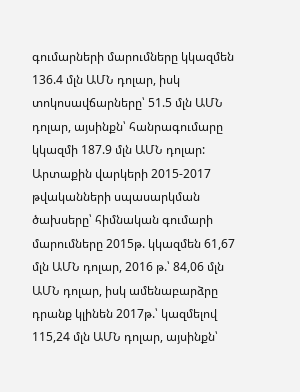գումարների մարումները կկազմեն 136.4 մլն ԱՄՆ դոլար, իսկ տոկոսավճարները՝ 51.5 մլն ԱՄՆ դոլար, այսինքն՝ հանրագումարը կկազմի 187.9 մլն ԱՄՆ դոլար: Արտաքին վարկերի 2015-2017 թվականների սպասարկման ծախսերը՝ հիմնական գումարի մարումները 2015թ. կկազմեն 61,67 մլն ԱՄՆ դոլար, 2016 թ.՝ 84,06 մլն ԱՄՆ դոլար, իսկ ամենաբարձրը դրանք կլինեն 2017թ.՝ կազմելով 115,24 մլն ԱՄՆ դոլար, այսինքն՝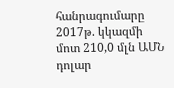հանրագումարը 2017թ. կկազմի մոտ 210,0 մլն ԱՄՆ դոլար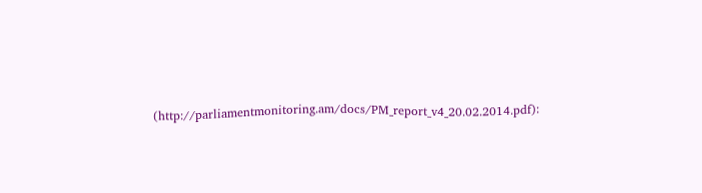(http://parliamentmonitoring.am/docs/PM_report_v4_20.02.2014.pdf):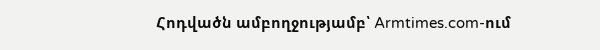Հոդվածն ամբողջությամբ՝ Armtimes.com-ում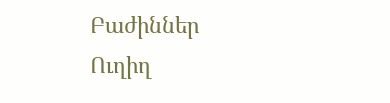Բաժիններ
Ուղիղ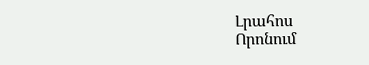Լրահոս
Որոնում